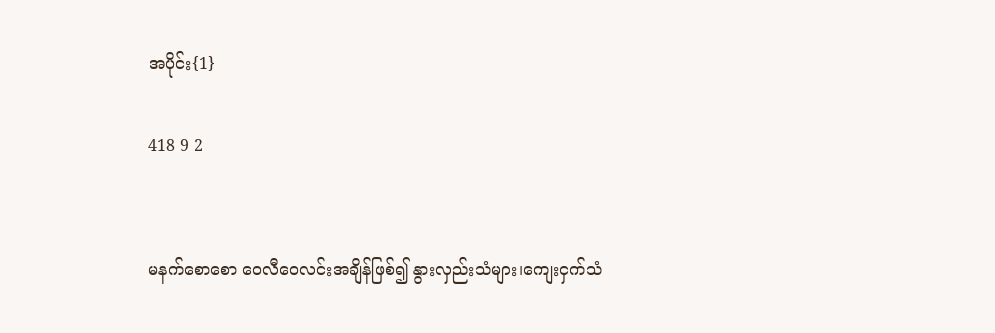အပိုင်း{1}

418 9 2


မနက်စောစော ဝေလီဝေလင်းအချိန်ဖြစ်၍ နွားလှည်းသံများ၊ကျေးငှက်သံ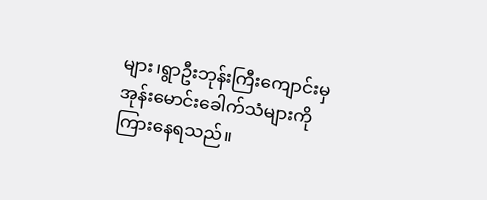များ၊ရွာဦးဘုန်းကြီးကျောင်းမှအုန်းမောင်းခေါက်သံများကို ကြားနေရသည်။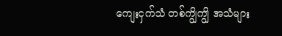ကျေးငှက်သံ တစ်ကျွိကျွိ အသံများ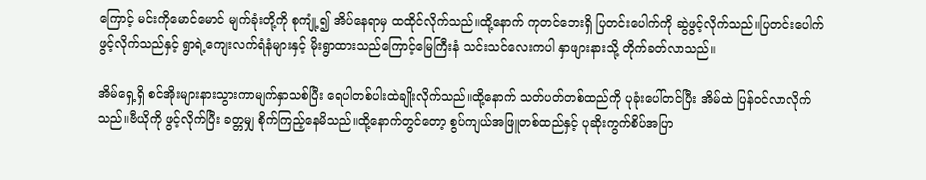ကြောင့် မင်းကိုမောင်မောင် မျက်ခုံးတို့ကို စုကျုံ့၍ အိပ်နေရာမှ ထထိုင်လိုက်သည်။ထို့နောက် ကုတင်ဘေးရှိ ပြတင်းပေါက်ကို ဆွဲဖွင့်လိုက်သည်။ပြတင်းပေါက်ဖွင့်လိုက်သည်နှင့် ရွာရဲ့ကျေးလက်ရံနံများနှင့် မိုးရွာထားသည်ကြောင့်မြေကြီးနံ သင်းသင်လေးကပါ နှာဖျားနားသို့ တိုက်ခတ်လာသည်။

အိမ်ရှေ့ရှိ စင်အိုးများနားသွားကာမျက်နှာသစ်ပြီး ရေပါတစ်ပါးထဲချိုးလိုက်သည်။ထို့နောက် သတ်ပတ်တစ်ထည်ကို ပုခုံးပေါ်တင်ပြီး အိမ်ထဲ ပြန်ဝင်လာလိုက်သည်။ဗီယိုကို ဖွင့်လိုက်ပြီး ခတ္တမျှ စိုက်ကြည့်နေမိသည်။ထို့နောက်တွင်တော့ စွပ်ကျယ်အဖြူတစ်ထည်နှင့် ပုဆိုးကွက်စိပ်အပြာ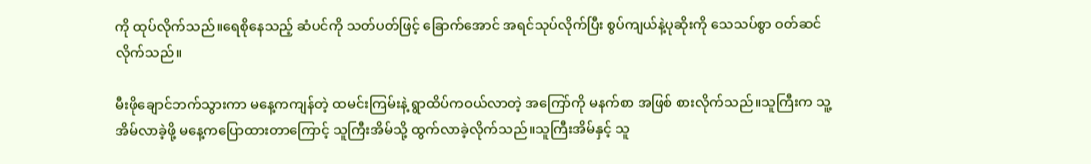ကို ထုပ်လိုက်သည်။ရေစိုနေသည့် ဆံပင်ကို သတ်ပတ်ဖြင့် ခြောက်အောင် အရင်သုပ်လိုက်ပြီး စွပ်ကျယ်နဲ့ပုဆိုးကို သေသပ်စွာ ဝတ်ဆင်လိုက်သည်။

မီးဖိုချောင်ဘက်သွားကာ မနေ့ကကျန်တဲ့ ထမင်းကြမ်းနဲ့ ရွာထိပ်ကဝယ်လာတဲ့ အကြော်ကို မနက်စာ အဖြစ် စားလိုက်သည်။သူကြီးက သူ့အိမ်လာခဲ့ဖို့ မနေ့ကပြောထားတာကြောင့် သူကြီးအိမ်သို့ ထွက်လာခဲ့လိုက်သည်။သူကြီးအိမ်နှင့် သူ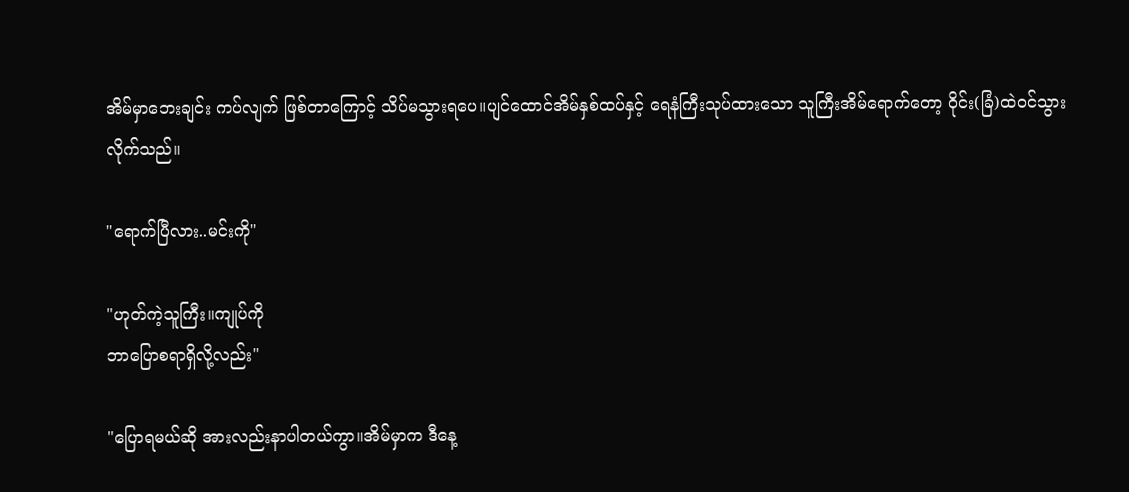အိမ်မှာဘေးချင်း ကပ်လျက် ဖြစ်တာကြောင့် သိပ်မသွားရပေ။ပျင်ထောင်အိမ်နှစ်ထပ်နှင့် ရေနံကြီးသုပ်ထားသော သူကြီးအိမ်ရောက်တော့ ဝိုင်း(ခြံ)ထဲဝင်သွားလိုက်သည်။

"ရောက်ပြီလား..မင်းကို"

"ဟုတ်ကဲ့သူကြီး။ကျုပ်ကို
ဘာပြောစရာရှိလို့လည်း"

"ပြောရမယ်ဆို အားလည်းနာပါတယ်ကွာ။အိမ်မှာက ဒီနေ့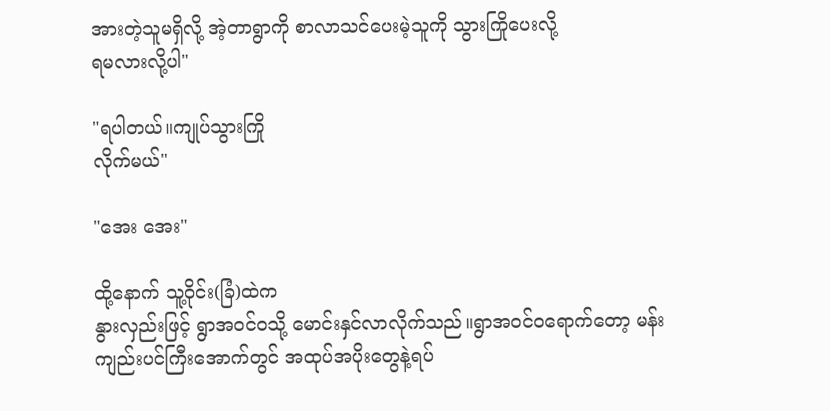အားတဲ့သူမရှိလို့ အဲ့တာရွာကို စာလာသင်ပေးမဲ့သူကို သွားကြိုပေးလို့
ရမလားလို့ပါ"

"ရပါတယ်။ကျုပ်သွားကြို
လိုက်မယ်"

"အေး အေး"

ထို့နောက် သူ့ဝိုင်း(ခြံ)ထဲက
နွားလှည်းဖြင့် ရွာအဝင်ဝသို့ မောင်းနှင်လာလိုက်သည်။ရွာအဝင်ဝရောက်တော့ မန်းကျည်းပင်ကြီးအောက်တွင် အထုပ်အပိုးတွေနဲ့ရပ်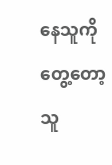နေသူကို တွေ့တော့ သူ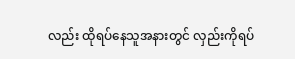လည်း ထိုရပ်နေသူအနားတွင် လှည်းကိုရပ်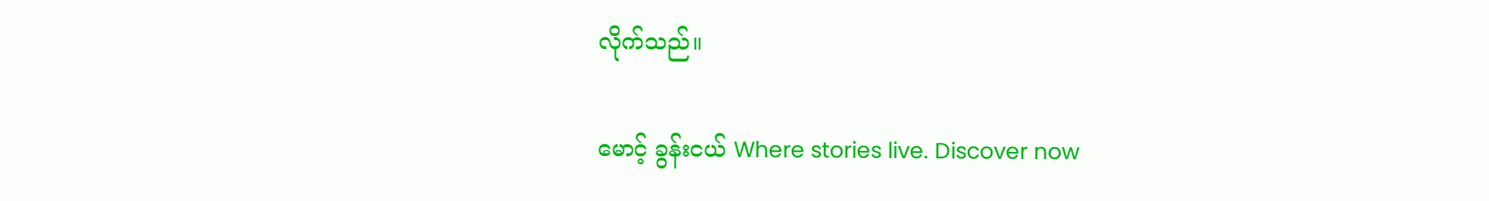လိုက်သည်။

မောင့် ခွန်းငယ် Where stories live. Discover now